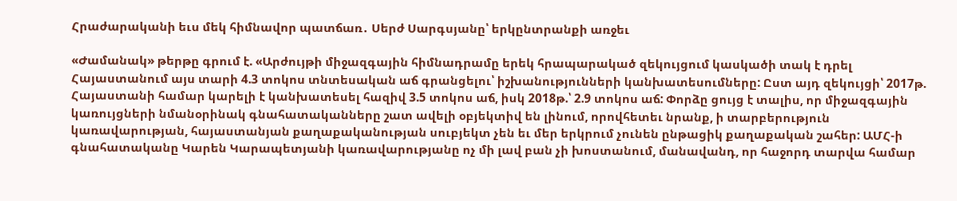Հրաժարականի եւս մեկ հիմնավոր պատճառ․ Սերժ Սարգսյանը՝ երկընտրանքի առջեւ

«Ժամանակ» թերթը գրում է. «Արժույթի միջազգային հիմնադրամը երեկ հրապարակած զեկույցում կասկածի տակ է դրել Հայաստանում այս տարի 4.3 տոկոս տնտեսական աճ գրանցելու՝ իշխանությունների կանխատեսումները: Ըստ այդ զեկույցի՝ 2017թ. Հայաստանի համար կարելի է կանխատեսել հազիվ 3.5 տոկոս աճ, իսկ 2018թ.՝ 2.9 տոկոս աճ: Փորձը ցույց է տալիս, որ միջազգային կառույցների նմանօրինակ գնահատականները շատ ավելի օբյեկտիվ են լինում, որովհետեւ նրանք, ի տարբերություն կառավարության, հայաստանյան քաղաքականության սուբյեկտ չեն եւ մեր երկրում չունեն ընթացիկ քաղաքական շահեր: ԱՄՀ-ի գնահատականը Կարեն Կարապետյանի կառավարությանը ոչ մի լավ բան չի խոստանում, մանավանդ, որ հաջորդ տարվա համար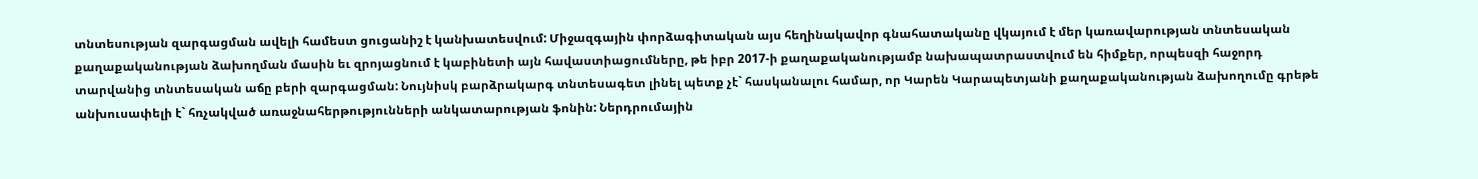տնտեսության զարգացման ավելի համեստ ցուցանիշ է կանխատեսվում: Միջազգային փորձագիտական այս հեղինակավոր գնահատականը վկայում է մեր կառավարության տնտեսական քաղաքականության ձախողման մասին եւ զրոյացնում է կաբինետի այն հավաստիացումները, թե իբր 2017-ի քաղաքականությամբ նախապատրաստվում են հիմքեր, որպեսզի հաջորդ տարվանից տնտեսական աճը բերի զարգացման: Նույնիսկ բարձրակարգ տնտեսագետ լինել պետք չէ` հասկանալու համար, որ Կարեն Կարապետյանի քաղաքականության ձախողումը գրեթե անխուսափելի է` հռչակված առաջնահերթությունների անկատարության ֆոնին: Ներդրումային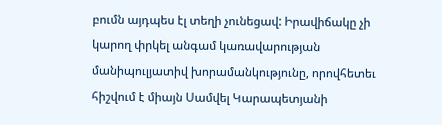բումն այդպես էլ տեղի չունեցավ: Իրավիճակը չի կարող փրկել անգամ կառավարության մանիպուլյատիվ խորամանկությունը, որովհետեւ հիշվում է միայն Սամվել Կարապետյանի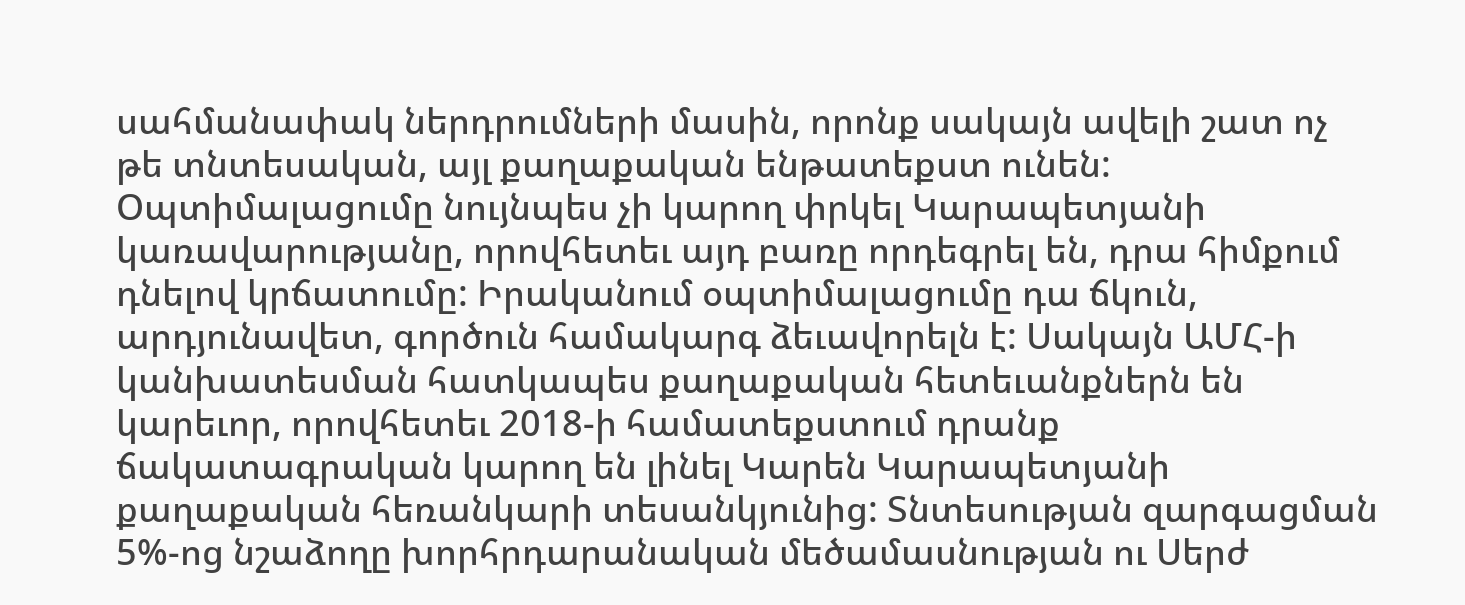սահմանափակ ներդրումների մասին, որոնք սակայն ավելի շատ ոչ թե տնտեսական, այլ քաղաքական ենթատեքստ ունեն: Օպտիմալացումը նույնպես չի կարող փրկել Կարապետյանի կառավարությանը, որովհետեւ այդ բառը որդեգրել են, դրա հիմքում դնելով կրճատումը: Իրականում օպտիմալացումը դա ճկուն, արդյունավետ, գործուն համակարգ ձեւավորելն է: Սակայն ԱՄՀ-ի կանխատեսման հատկապես քաղաքական հետեւանքներն են կարեւոր, որովհետեւ 2018-ի համատեքստում դրանք ճակատագրական կարող են լինել Կարեն Կարապետյանի քաղաքական հեռանկարի տեսանկյունից: Տնտեսության զարգացման 5%-ոց նշաձողը խորհրդարանական մեծամասնության ու Սերժ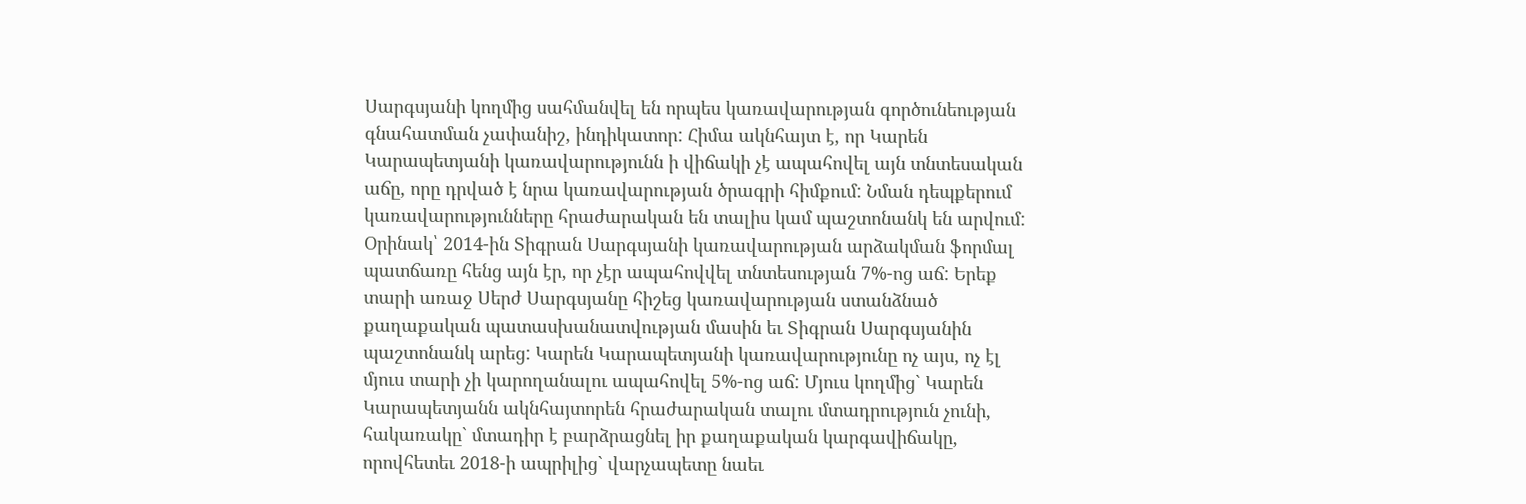Սարգսյանի կողմից սահմանվել են որպես կառավարության գործունեության գնահատման չափանիշ, ինդիկատոր: Հիմա ակնհայտ է, որ Կարեն Կարապետյանի կառավարությունն ի վիճակի չէ ապահովել այն տնտեսական աճը, որը դրված է նրա կառավարության ծրագրի հիմքում: Նման դեպքերում կառավարությունները հրաժարական են տալիս կամ պաշտոնանկ են արվում: Օրինակ՝ 2014-ին Տիգրան Սարգսյանի կառավարության արձակման ֆորմալ պատճառը հենց այն էր, որ չէր ապահովվել տնտեսության 7%-ոց աճ: Երեք տարի առաջ Սերժ Սարգսյանը հիշեց կառավարության ստանձնած քաղաքական պատասխանատվության մասին եւ Տիգրան Սարգսյանին պաշտոնանկ արեց: Կարեն Կարապետյանի կառավարությունը ոչ այս, ոչ էլ մյուս տարի չի կարողանալու ապահովել 5%-ոց աճ: Մյուս կողմից` Կարեն Կարապետյանն ակնհայտորեն հրաժարական տալու մտադրություն չունի, հակառակը` մտադիր է բարձրացնել իր քաղաքական կարգավիճակը, որովհետեւ 2018-ի ապրիլից` վարչապետը նաեւ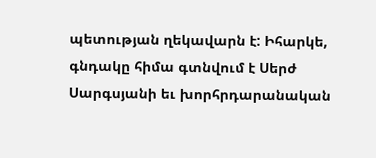պետության ղեկավարն է: Իհարկե, գնդակը հիմա գտնվում է Սերժ Սարգսյանի եւ խորհրդարանական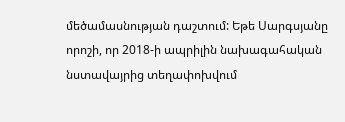մեծամասնության դաշտում: Եթե Սարգսյանը որոշի, որ 2018-ի ապրիլին նախագահական նստավայրից տեղափոխվում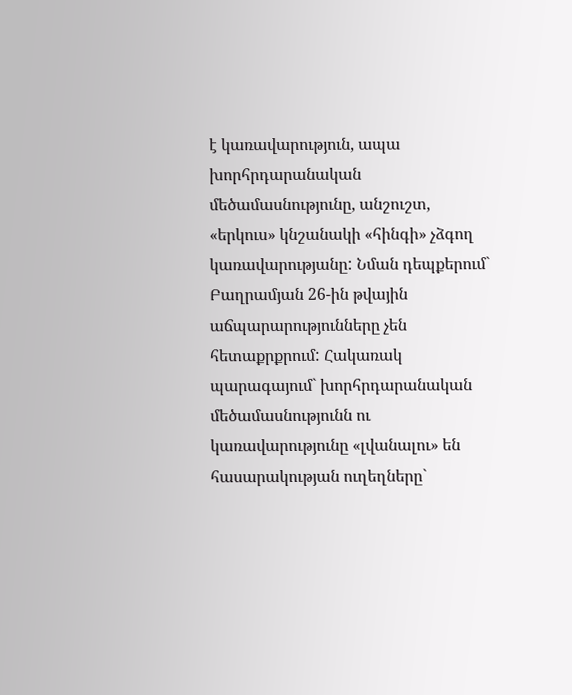է կառավարություն, ապա խորհրդարանական մեծամասնությունը, անշուշտ, «երկուս» կնշանակի «հինգի» չձգող կառավարությանը: Նման դեպքերում` Բաղրամյան 26-ին թվային աճպարարությունները չեն հետաքրքրում: Հակառակ պարագայում` խորհրդարանական մեծամասնությունն ու կառավարությունը «լվանալու» են հասարակության ուղեղները`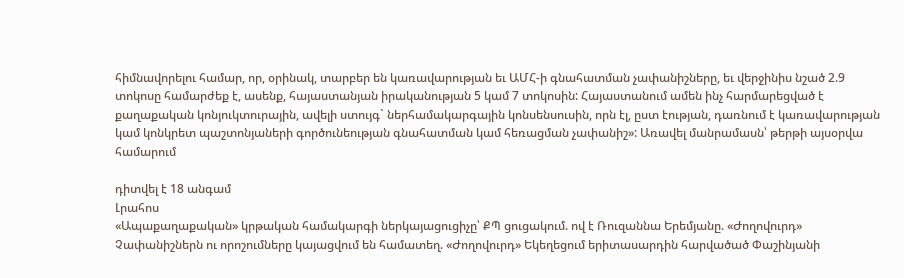հիմնավորելու համար, որ, օրինակ, տարբեր են կառավարության եւ ԱՄՀ-ի գնահատման չափանիշները, եւ վերջինիս նշած 2.9 տոկոսը համարժեք է, ասենք, հայաստանյան իրականության 5 կամ 7 տոկոսին: Հայաստանում ամեն ինչ հարմարեցված է քաղաքական կոնյուկտուրային, ավելի ստույգ` ներհամակարգային կոնսենսուսին, որն էլ, ըստ էության, դառնում է կառավարության կամ կոնկրետ պաշտոնյաների գործունեության գնահատման կամ հեռացման չափանիշ»: Առավել մանրամասն՝ թերթի այսօրվա համարում

դիտվել է 18 անգամ
Լրահոս
«Ապաքաղաքական» կրթական համակարգի ներկայացուցիչը՝ ՔՊ ցուցակում. ով է Ռուզաննա Երեմյանը. «Ժողովուրդ» Չափանիշներն ու որոշումները կայացվում են համատեղ. «Ժողովուրդ» Եկեղեցում երիտասարդին հարվածած Փաշինյանի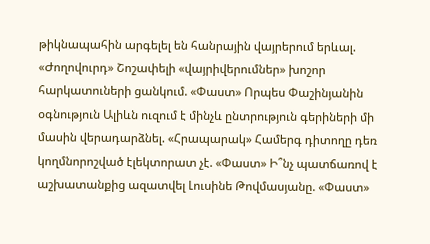թիկնապահին արգելել են հանրային վայրերում երևալ. «Ժողովուրդ» Շոշափելի «վայրիվերումներ» խոշոր հարկատուների ցանկում. «Փաստ» Որպես Փաշինյանին օգնություն Ալիևն ուզում է մինչև ընտրություն գերիների մի մասին վերադարձնել. «Հրապարակ» Համերգ դիտողը դեռ կողմնորոշված էլեկտորատ չէ. «Փաստ» Ի՞նչ պատճառով է աշխատանքից ազատվել Լուսինե Թովմասյանը. «Փաստ»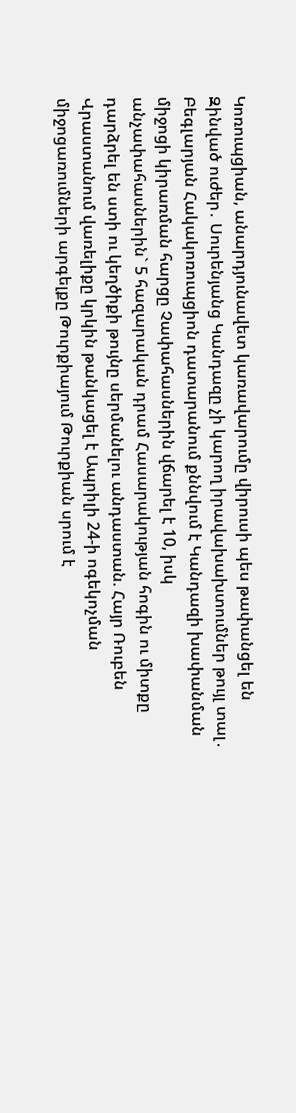Կոռուպցիան, անարդյունավետ կառավարումը վիրուսի պես թափանցել են Զինված ուժեր․ Սուրենյանց Կանդազը չի կարող իրավախախտումներ թույլ տալ․ Բեգլարյան Հակակոռուպցիոն դատարանում քննվում է Կանդազի խափանման միջոցի կիրառման հարցը Չափահասներին վճարել է 10, իսկ անչափահասներին` 5 հազարական դրամ Հասարակության հոգին ու միտքը դարձրել են ստի ու կեղծիքի թույնը սերմանելու անդաստան. Հայր Ռուբեն Վրաստանում վառելիքը կրկին թանկացել է Ապրիլի 24-ի ոգեկոչման միջոցառումների արգելքը Թուրքիայում Թուրքիան սրում է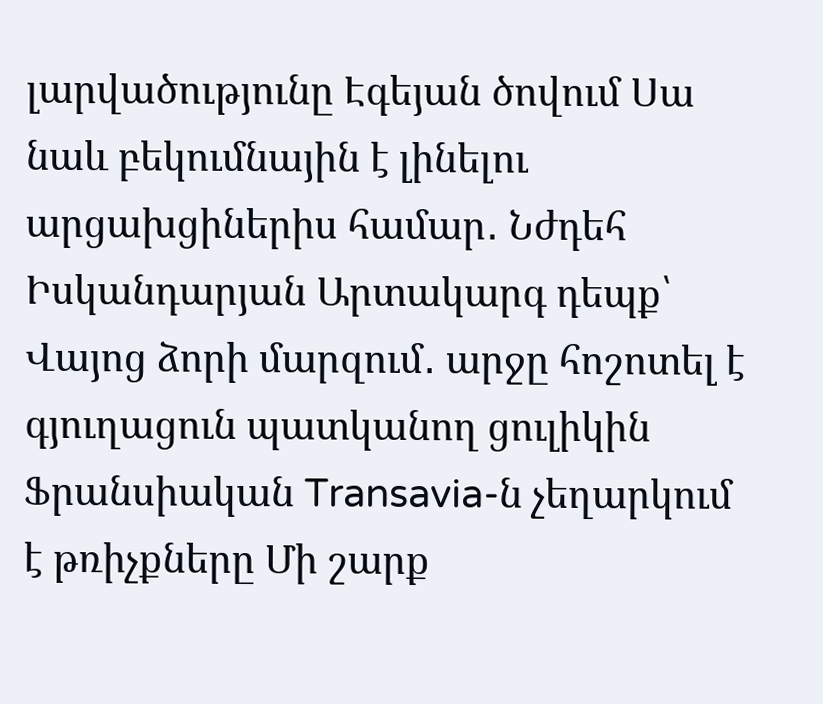լարվածությունը Էգեյան ծովում Սա նաև բեկումնային է լինելու արցախցիներիս համար․ Նժդեհ Իսկանդարյան Արտակարգ դեպք՝ Վայոց ձորի մարզում․ արջը հոշոտել է գյուղացուն պատկանող ցուլիկին Ֆրանսիական Transavia-ն չեղարկում է թռիչքները Մի շարք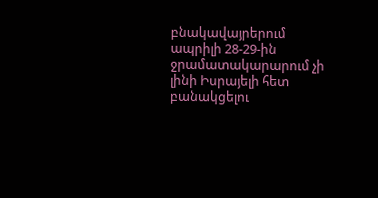բնակավայրերում ապրիլի 28-29-ին ջրամատակարարում չի լինի Իսրայելի հետ բանակցելու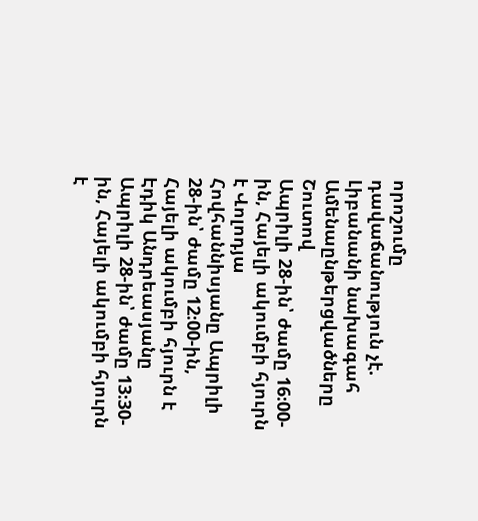որոշումը դավաճանություն չէ. Լիբանանի նախագահ
Ամենաընթերցվածները
Շուտով
Ապրիլի 28-ին՝ ժամը 16։00-ին, Հայելի ակումբի հյուրն է Վոլոդյա Հովհաննիսյանը Ապրիլի 28-ին՝ ժամը 12։00-ին, Հայելի ակումբի հյուրն է Էդիկ Անդրեասյանը Ապրիլի 28-ին՝ ժամը 13։30-ին, Հայելի ակումբի հյուրն է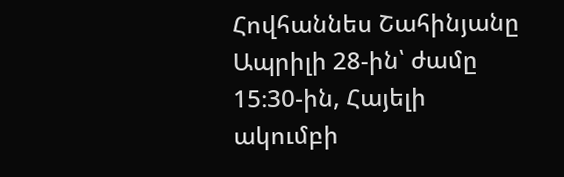Հովհաննես Շահինյանը Ապրիլի 28-ին՝ ժամը 15։30-ին, Հայելի ակումբի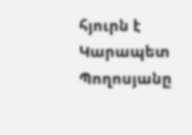հյուրն է Կարապետ Պողոսյանը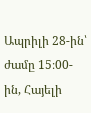Ապրիլի 28-ին՝ ժամը 15։00-ին, Հայելի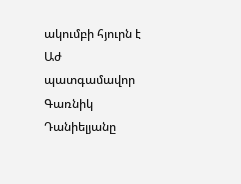ակումբի հյուրն է Աժ պատգամավոր Գառնիկ Դանիելյանը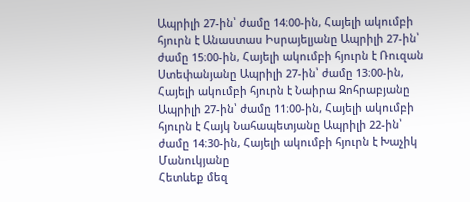Ապրիլի 27-ին՝ ժամը 14։00-ին, Հայելի ակումբի հյուրն է Անաստաս Իսրայելյանը Ապրիլի 27-ին՝ ժամը 15։00-ին, Հայելի ակումբի հյուրն է Ռուզան Ստեփանյանը Ապրիլի 27-ին՝ ժամը 13։00-ին, Հայելի ակումբի հյուրն է Նաիրա Զոհրաբյանը Ապրիլի 27-ին՝ ժամը 11։00-ին, Հայելի ակումբի հյուրն է Հայկ Նահապետյանը Ապրիլի 22-ին՝ ժամը 14։30-ին, Հայելի ակումբի հյուրն է Խաչիկ Մանուկյանը
Հետևեք մեզ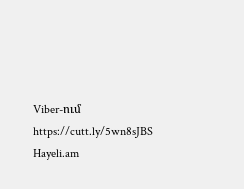Viber-ում https://cutt.ly/5wn8sJBS
Hayeli.am